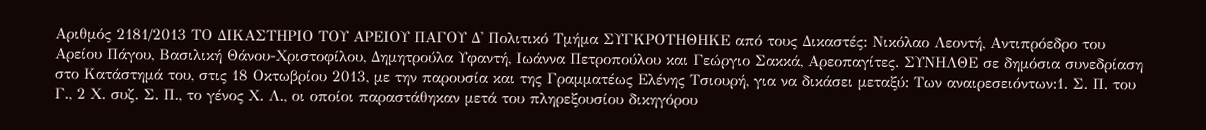Αριθμός 2181/2013 ΤΟ ΔΙΚΑΣΤΗΡΙΟ ΤΟΥ ΑΡΕΙΟΥ ΠΑΓΟΥ Δ' Πολιτικό Τμήμα ΣΥΓΚΡΟΤΗΘΗΚΕ από τους Δικαστές: Νικόλαο Λεοντή, Αντιπρόεδρο του Αρείου Πάγου, Βασιλική Θάνου-Χριστοφίλου, Δημητρούλα Υφαντή, Ιωάννα Πετροπούλου και Γεώργιο Σακκά, Αρεοπαγίτες. ΣΥΝΗΛΘΕ σε δημόσια συνεδρίαση στο Κατάστημά του, στις 18 Οκτωβρίου 2013, με την παρουσία και της Γραμματέως Ελένης Τσιουρή, για να δικάσει μεταξύ: Των αναιρεσειόντων:1. Σ. Π. του Γ., 2 Χ. συζ. Σ. Π., το γένος Χ. Λ., οι οποίοι παραστάθηκαν μετά του πληρεξουσίου δικηγόρου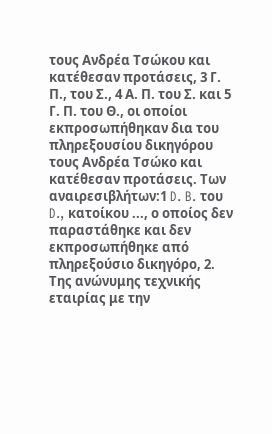τους Ανδρέα Τσώκου και κατέθεσαν προτάσεις, 3 Γ. Π., του Σ., 4 Α. Π. του Σ. και 5 Γ. Π. του Θ., οι οποίοι εκπροσωπήθηκαν δια του πληρεξουσίου δικηγόρου τους Ανδρέα Τσώκο και κατέθεσαν προτάσεις. Των αναιρεσιβλήτων:1 D. B. του D., κατοίκου ..., ο οποίος δεν παραστάθηκε και δεν εκπροσωπήθηκε από πληρεξούσιο δικηγόρο, 2. Της ανώνυμης τεχνικής εταιρίας με την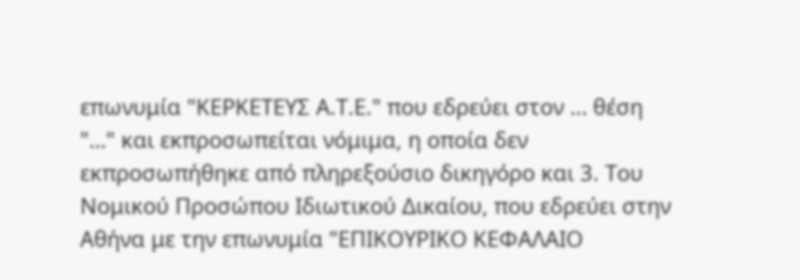επωνυμία "ΚΕΡΚΕΤΕΥΣ Α.Τ.Ε." που εδρεύει στον … θέση "…" και εκπροσωπείται νόμιμα, η οποία δεν εκπροσωπήθηκε από πληρεξούσιο δικηγόρο και 3. Του Νομικού Προσώπου Ιδιωτικού Δικαίου, που εδρεύει στην Αθήνα με την επωνυμία "ΕΠΙΚΟΥΡΙΚΟ ΚΕΦΑΛΑΙΟ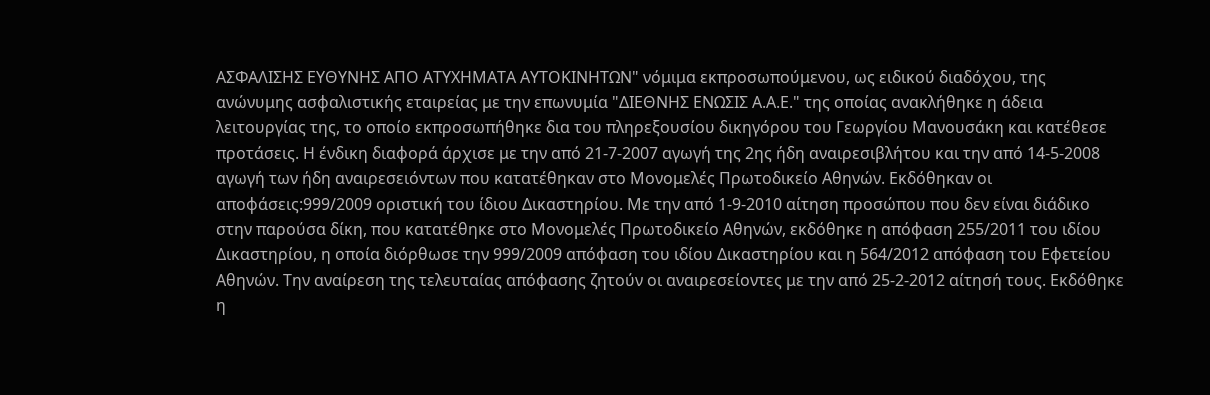ΑΣΦΑΛΙΣΗΣ ΕΥΘΥΝΗΣ ΑΠΟ ΑΤΥΧΗΜΑΤΑ ΑΥΤΟΚΙΝΗΤΩΝ" νόμιμα εκπροσωπούμενου, ως ειδικού διαδόχου, της ανώνυμης ασφαλιστικής εταιρείας με την επωνυμία "ΔΙΕΘΝΗΣ ΕΝΩΣΙΣ Α.Α.Ε." της οποίας ανακλήθηκε η άδεια λειτουργίας της, το οποίο εκπροσωπήθηκε δια του πληρεξουσίου δικηγόρου του Γεωργίου Μανουσάκη και κατέθεσε προτάσεις. Η ένδικη διαφορά άρχισε με την από 21-7-2007 αγωγή της 2ης ήδη αναιρεσιβλήτου και την από 14-5-2008 αγωγή των ήδη αναιρεσειόντων που κατατέθηκαν στο Μονομελές Πρωτοδικείο Αθηνών. Εκδόθηκαν οι αποφάσεις:999/2009 οριστική του ίδιου Δικαστηρίου. Με την από 1-9-2010 αίτηση προσώπου που δεν είναι διάδικο στην παρούσα δίκη, που κατατέθηκε στο Μονομελές Πρωτοδικείο Αθηνών, εκδόθηκε η απόφαση 255/2011 του ιδίου Δικαστηρίου, η οποία διόρθωσε την 999/2009 απόφαση του ιδίου Δικαστηρίου και η 564/2012 απόφαση του Εφετείου Αθηνών. Την αναίρεση της τελευταίας απόφασης ζητούν οι αναιρεσείοντες με την από 25-2-2012 αίτησή τους. Εκδόθηκε η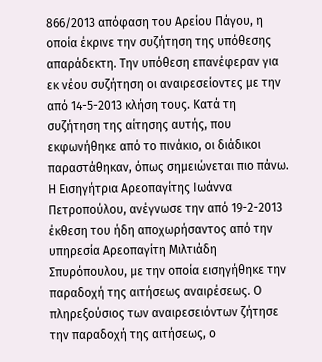866/2013 απόφαση του Αρείου Πάγου, η οποία έκρινε την συζήτηση της υπόθεσης απαράδεκτη. Την υπόθεση επανέφεραν για εκ νέου συζήτηση οι αναιρεσείοντες με την από 14-5-2013 κλήση τους. Κατά τη συζήτηση της αίτησης αυτής, που εκφωνήθηκε από το πινάκιο, οι διάδικοι παραστάθηκαν, όπως σημειώνεται πιο πάνω. Η Εισηγήτρια Αρεοπαγίτης Ιωάννα Πετροπούλου, ανέγνωσε την από 19-2-2013 έκθεση του ήδη αποχωρήσαντος από την υπηρεσία Αρεοπαγίτη Μιλτιάδη Σπυρόπουλου, με την οποία εισηγήθηκε την παραδοχή της αιτήσεως αναιρέσεως. Ο πληρεξούσιος των αναιρεσειόντων ζήτησε την παραδοχή της αιτήσεως, ο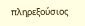πληρεξούσιος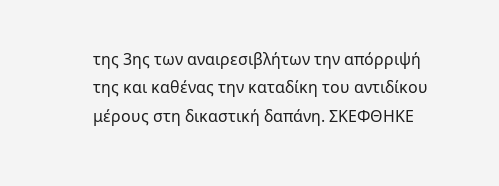της 3ης των αναιρεσιβλήτων την απόρριψή της και καθένας την καταδίκη του αντιδίκου μέρους στη δικαστική δαπάνη. ΣΚΕΦΘΗΚΕ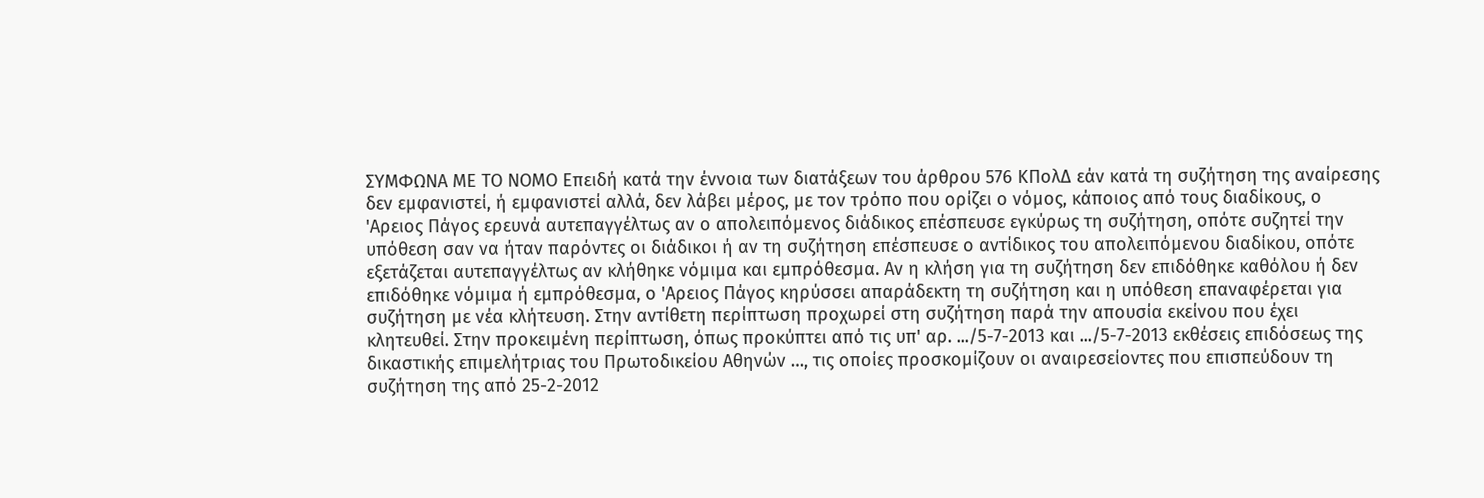ΣΥΜΦΩΝΑ ΜΕ ΤΟ ΝΟΜΟ Επειδή κατά την έννοια των διατάξεων του άρθρου 576 ΚΠολΔ εάν κατά τη συζήτηση της αναίρεσης δεν εμφανιστεί, ή εμφανιστεί αλλά, δεν λάβει μέρος, με τον τρόπο που ορίζει ο νόμος, κάποιος από τους διαδίκους, ο 'Αρειος Πάγος ερευνά αυτεπαγγέλτως αν ο απολειπόμενος διάδικος επέσπευσε εγκύρως τη συζήτηση, οπότε συζητεί την υπόθεση σαν να ήταν παρόντες οι διάδικοι ή αν τη συζήτηση επέσπευσε ο αντίδικος του απολειπόμενου διαδίκου, οπότε εξετάζεται αυτεπαγγέλτως αν κλήθηκε νόμιμα και εμπρόθεσμα. Αν η κλήση για τη συζήτηση δεν επιδόθηκε καθόλου ή δεν επιδόθηκε νόμιμα ή εμπρόθεσμα, ο 'Αρειος Πάγος κηρύσσει απαράδεκτη τη συζήτηση και η υπόθεση επαναφέρεται για συζήτηση με νέα κλήτευση. Στην αντίθετη περίπτωση προχωρεί στη συζήτηση παρά την απουσία εκείνου που έχει κλητευθεί. Στην προκειμένη περίπτωση, όπως προκύπτει από τις υπ' αρ. .../5-7-2013 και .../5-7-2013 εκθέσεις επιδόσεως της δικαστικής επιμελήτριας του Πρωτοδικείου Αθηνών …, τις οποίες προσκομίζουν οι αναιρεσείοντες που επισπεύδουν τη συζήτηση της από 25-2-2012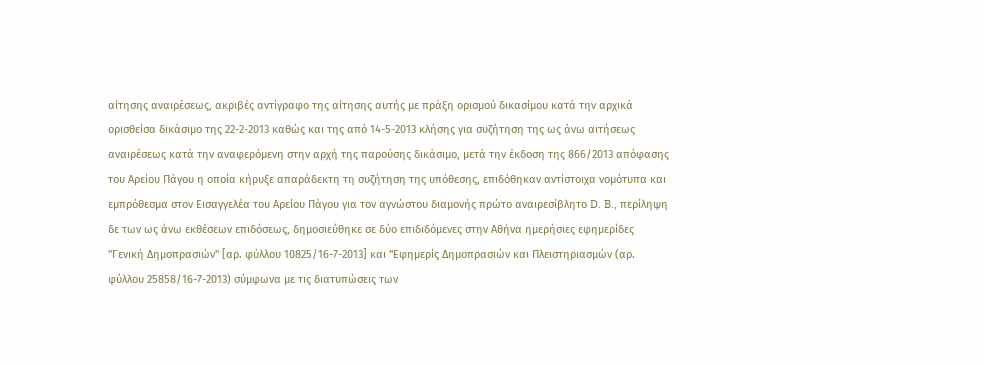αίτησης αναιρέσεως, ακριβές αντίγραφο της αίτησης αυτής με πράξη ορισμού δικασίμου κατά την αρχικά ορισθείσα δικάσιμο της 22-2-2013 καθώς και της από 14-5-2013 κλήσης για συζήτηση της ως άνω αιτήσεως αναιρέσεως κατά την αναφερόμενη στην αρχή της παρούσης δικάσιμο, μετά την έκδοση της 866/2013 απόφασης του Αρείου Πάγου η οποία κήρυξε απαράδεκτη τη συζήτηση της υπόθεσης, επιδόθηκαν αντίστοιχα νομότυπα και εμπρόθεσμα στον Εισαγγελέα του Αρείου Πάγου για τον αγνώστου διαμονής πρώτο αναιρεσίβλητο D. B., περίληψη δε των ως άνω εκθέσεων επιδόσεως, δημοσιεύθηκε σε δύο επιδιδόμενες στην Αθήνα ημερήσιες εφημερίδες "Γενική Δημοπρασιών" [αρ. φύλλου 10825/16-7-2013] και "Εφημερίς Δημοπρασιών και Πλειστηριασμών (αρ. φύλλου 25858/16-7-2013) σύμφωνα με τις διατυπώσεις των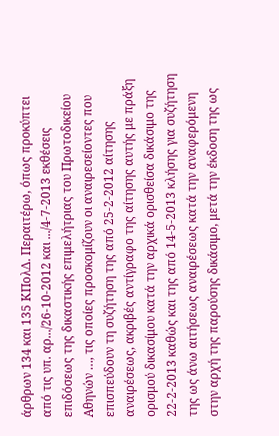άρθρων 134 και 135 ΚΠολΔ. Περαιτέρω, όπως προκύπτει από τις υπ. αρ.../26-10-2012 και .../4-7-2013 εκθέσεις επιδόσεως της δικαστικής επιμελήτριας του Πρωτοδικείου Αθηνών …, τις οποίες προσκομίζουν οι αναιρεσείοντες που επισπεύδουν τη συζήτηση της από 25-2-2012 αίτησης αναιρέσεως, ακριβές αντίγραφο της αίτησης αυτής με πράξη ορισμού δικασίμου κατά την αρχικά ορισθείσα δικάσιμο της 22-2-2013 καθώς και της από 14-5-2013 κλήσης για συζήτηση της ως άνω αιτήσεως αναιρέσεως κατά την αναφερόμενη στην αρχή της παρούσης δικάσιμο, μετά την έκδοση της ως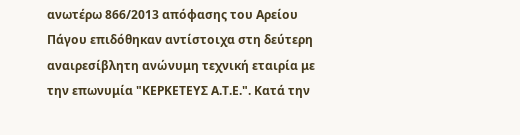ανωτέρω 866/2013 απόφασης του Αρείου Πάγου επιδόθηκαν αντίστοιχα στη δεύτερη αναιρεσίβλητη ανώνυμη τεχνική εταιρία με την επωνυμία "ΚΕΡΚΕΤΕΥΣ Α.Τ.Ε.". Κατά την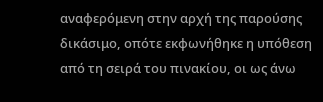αναφερόμενη στην αρχή της παρούσης δικάσιμο, οπότε εκφωνήθηκε η υπόθεση από τη σειρά του πινακίου, οι ως άνω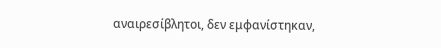αναιρεσίβλητοι, δεν εμφανίστηκαν,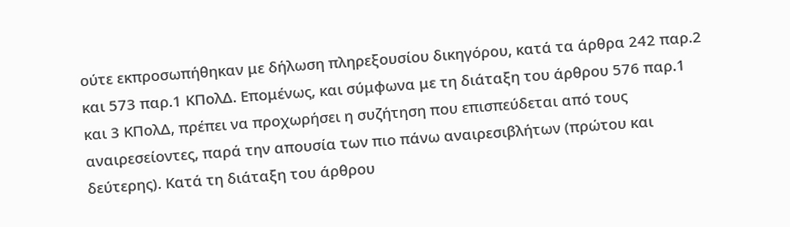ούτε εκπροσωπήθηκαν με δήλωση πληρεξουσίου δικηγόρου, κατά τα άρθρα 242 παρ.2 και 573 παρ.1 ΚΠολΔ. Επομένως, και σύμφωνα με τη διάταξη του άρθρου 576 παρ.1 και 3 ΚΠολΔ, πρέπει να προχωρήσει η συζήτηση που επισπεύδεται από τους αναιρεσείοντες, παρά την απουσία των πιο πάνω αναιρεσιβλήτων (πρώτου και δεύτερης). Κατά τη διάταξη του άρθρου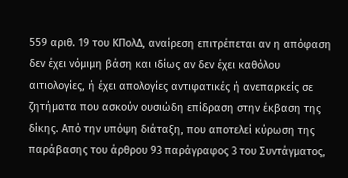559 αριθ. 19 του ΚΠολΔ, αναίρεση επιτρέπεται αν η απόφαση δεν έχει νόμιμη βάση και ιδίως αν δεν έχει καθόλου αιτιολογίες, ή έχει απολογίες αντιφατικές ή ανεπαρκείς σε ζητήματα που ασκούν ουσιώδη επίδραση στην έκβαση της δίκης. Από την υπόψη διάταξη, που αποτελεί κύρωση της παράβασης του άρθρου 93 παράγραφος 3 του Συντάγματος,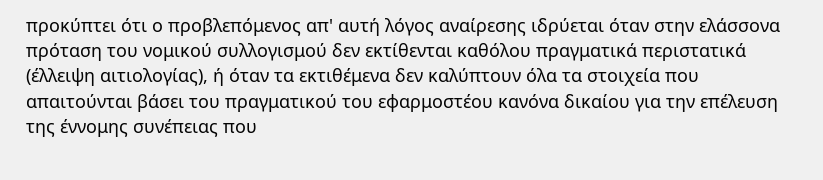προκύπτει ότι ο προβλεπόμενος απ' αυτή λόγος αναίρεσης ιδρύεται όταν στην ελάσσονα πρόταση του νομικού συλλογισμού δεν εκτίθενται καθόλου πραγματικά περιστατικά (έλλειψη αιτιολογίας), ή όταν τα εκτιθέμενα δεν καλύπτουν όλα τα στοιχεία που απαιτούνται βάσει του πραγματικού του εφαρμοστέου κανόνα δικαίου για την επέλευση της έννομης συνέπειας που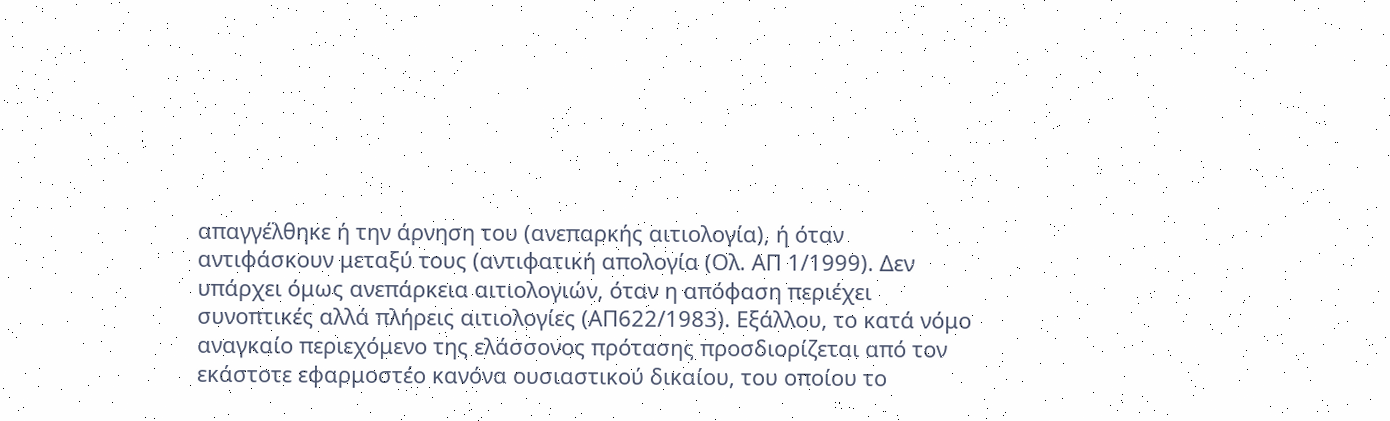απαγγέλθηκε ή την άρνηση του (ανεπαρκής αιτιολογία), ή όταν αντιφάσκουν μεταξύ τους (αντιφατική απολογία (Ολ. ΑΠ 1/1999). Δεν υπάρχει όμως ανεπάρκεια αιτιολογιών, όταν η απόφαση περιέχει συνοπτικές αλλά πλήρεις αιτιολογίες (ΑΠ622/1983). Εξάλλου, το κατά νόμο αναγκαίο περιεχόμενο της ελάσσονος πρότασης προσδιορίζεται από τον εκάστοτε εφαρμοστέο κανόνα ουσιαστικού δικαίου, του οποίου το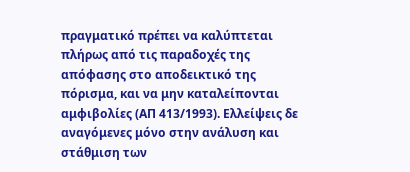πραγματικό πρέπει να καλύπτεται πλήρως από τις παραδοχές της απόφασης στο αποδεικτικό της πόρισμα, και να μην καταλείπονται αμφιβολίες (ΑΠ 413/1993). Ελλείψεις δε αναγόμενες μόνο στην ανάλυση και στάθμιση των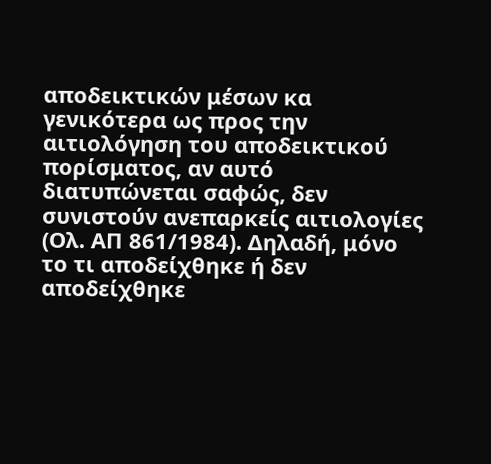αποδεικτικών μέσων κα γενικότερα ως προς την αιτιολόγηση του αποδεικτικού πορίσματος, αν αυτό διατυπώνεται σαφώς, δεν συνιστούν ανεπαρκείς αιτιολογίες (Ολ. ΑΠ 861/1984). Δηλαδή, μόνο το τι αποδείχθηκε ή δεν αποδείχθηκε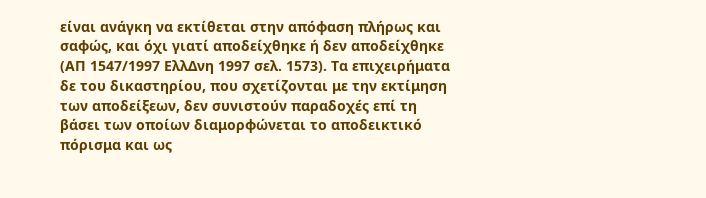είναι ανάγκη να εκτίθεται στην απόφαση πλήρως και σαφώς, και όχι γιατί αποδείχθηκε ή δεν αποδείχθηκε (ΑΠ 1547/1997 ΕλλΔνη 1997 σελ. 1573). Τα επιχειρήματα δε του δικαστηρίου, που σχετίζονται με την εκτίμηση των αποδείξεων, δεν συνιστούν παραδοχές επί τη βάσει των οποίων διαμορφώνεται το αποδεικτικό πόρισμα και ως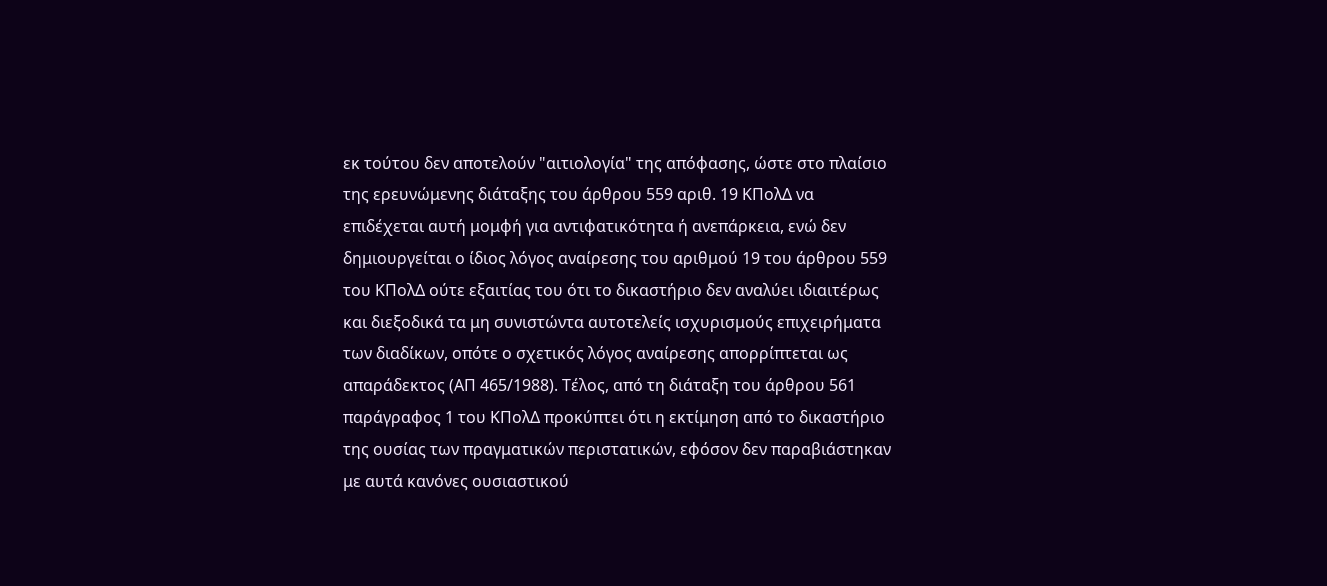εκ τούτου δεν αποτελούν "αιτιολογία" της απόφασης, ώστε στο πλαίσιο της ερευνώμενης διάταξης του άρθρου 559 αριθ. 19 ΚΠολΔ να επιδέχεται αυτή μομφή για αντιφατικότητα ή ανεπάρκεια, ενώ δεν δημιουργείται ο ίδιος λόγος αναίρεσης του αριθμού 19 του άρθρου 559 του ΚΠολΔ ούτε εξαιτίας του ότι το δικαστήριο δεν αναλύει ιδιαιτέρως και διεξοδικά τα μη συνιστώντα αυτοτελείς ισχυρισμούς επιχειρήματα των διαδίκων, οπότε ο σχετικός λόγος αναίρεσης απορρίπτεται ως απαράδεκτος (ΑΠ 465/1988). Τέλος, από τη διάταξη του άρθρου 561 παράγραφος 1 του ΚΠολΔ προκύπτει ότι η εκτίμηση από το δικαστήριο της ουσίας των πραγματικών περιστατικών, εφόσον δεν παραβιάστηκαν με αυτά κανόνες ουσιαστικού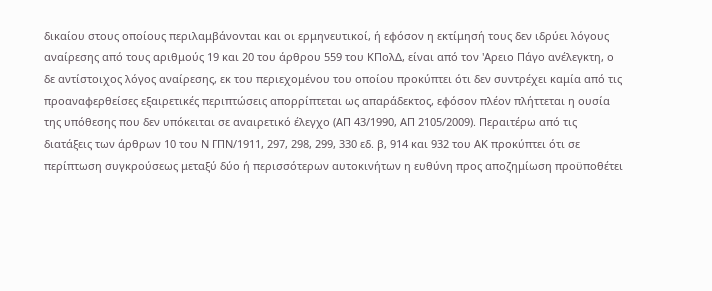δικαίου στους οποίους περιλαμβάνονται και οι ερμηνευτικοί, ή εφόσον η εκτίμησή τους δεν ιδρύει λόγους αναίρεσης από τους αριθμούς 19 και 20 του άρθρου 559 του ΚΠολΔ, είναι από τον 'Αρειο Πάγο ανέλεγκτη, ο δε αντίστοιχος λόγος αναίρεσης, εκ του περιεχομένου του οποίου προκύπτει ότι δεν συντρέχει καμία από τις προαναφερθείσες εξαιρετικές περιπτώσεις απορρίπτεται ως απαράδεκτος, εφόσον πλέον πλήττεται η ουσία της υπόθεσης που δεν υπόκειται σε αναιρετικό έλεγχο (ΑΠ 43/1990, ΑΠ 2105/2009). Περαιτέρω από τις διατάξεις των άρθρων 10 του Ν ΓΠΝ/1911, 297, 298, 299, 330 εδ. β, 914 και 932 του ΑΚ προκύπτει ότι σε περίπτωση συγκρούσεως μεταξύ δύο ή περισσότερων αυτοκινήτων η ευθύνη προς αποζημίωση προϋποθέτει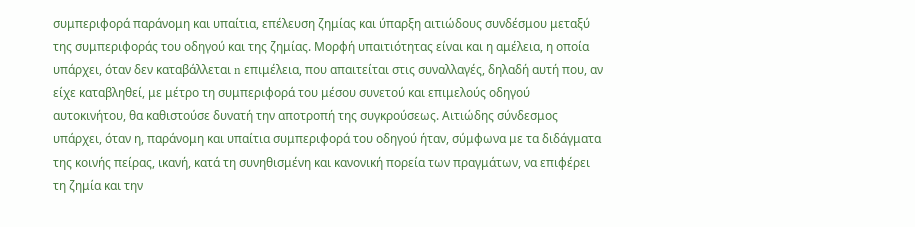συμπεριφορά παράνομη και υπαίτια, επέλευση ζημίας και ύπαρξη αιτιώδους συνδέσμου μεταξύ της συμπεριφοράς του οδηγού και της ζημίας. Μορφή υπαιτιότητας είναι και η αμέλεια, η οποία υπάρχει, όταν δεν καταβάλλεται n επιμέλεια, που απαιτείται στις συναλλαγές, δηλαδή αυτή που, αν είχε καταβληθεί, με μέτρο τη συμπεριφορά του μέσου συνετού και επιμελούς οδηγού αυτοκινήτου, θα καθιστούσε δυνατή την αποτροπή της συγκρούσεως. Αιτιώδης σύνδεσμος υπάρχει, όταν η, παράνομη και υπαίτια συμπεριφορά του οδηγού ήταν, σύμφωνα με τα διδάγματα της κοινής πείρας, ικανή, κατά τη συνηθισμένη και κανονική πορεία των πραγμάτων, να επιφέρει τη ζημία και την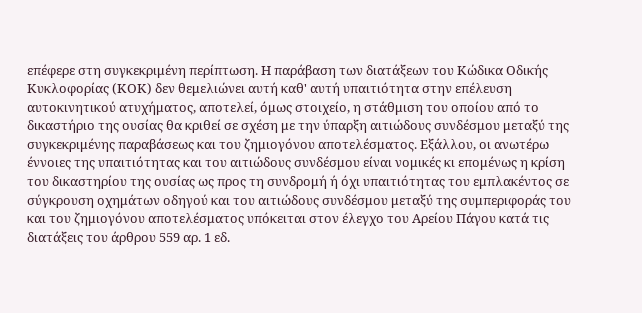επέφερε στη συγκεκριμένη περίπτωση. Η παράβαση των διατάξεων του Κώδικα Οδικής Κυκλοφορίας (ΚΟΚ) δεν θεμελιώνει αυτή καθ' αυτή υπαιτιότητα στην επέλευση αυτοκινητικού ατυχήματος, αποτελεί, όμως στοιχείο, η στάθμιση του οποίου από το δικαστήριο της ουσίας θα κριθεί σε σχέση με την ύπαρξη αιτιώδους συνδέσμου μεταξύ της συγκεκριμένης παραβάσεως και του ζημιογόνου αποτελέσματος. Εξάλλου, οι ανωτέρω έννοιες της υπαιτιότητας και του αιτιώδους συνδέσμου είναι νομικές κι επομένως η κρίση του δικαστηρίου της ουσίας ως προς τη συνδρομή ή όχι υπαιτιότητας του εμπλακέντος σε σύγκρουση οχημάτων οδηγού και του αιτιώδους συνδέσμου μεταξύ της συμπεριφοράς του και του ζημιογόνου αποτελέσματος υπόκειται στον έλεγχο του Αρείου Πάγου κατά τις διατάξεις του άρθρου 559 αρ. 1 εδ.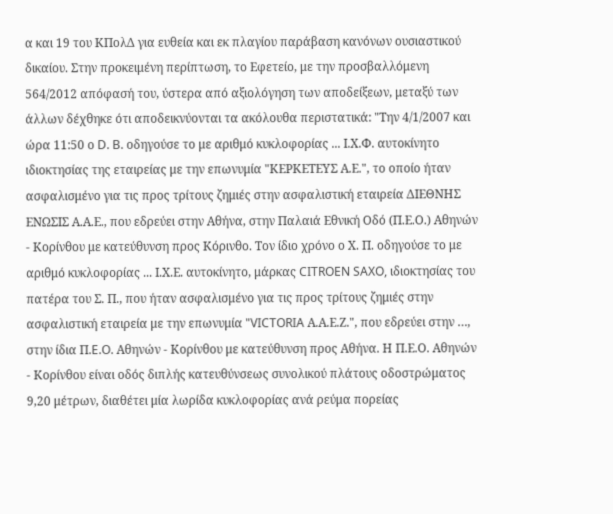α και 19 του ΚΠολΔ για ευθεία και εκ πλαγίου παράβαση κανόνων ουσιαστικού δικαίου. Στην προκειμένη περίπτωση, το Εφετείο, με την προσβαλλόμενη 564/2012 απόφασή του, ύστερα από αξιολόγηση των αποδείξεων, μεταξύ των άλλων δέχθηκε ότι αποδεικνύονται τα ακόλουθα περιστατικά: "Την 4/1/2007 και ώρα 11:50 ο D. B. οδηγούσε το με αριθμό κυκλοφορίας ... Ι.Χ.Φ. αυτοκίνητο ιδιοκτησίας της εταιρείας με την επωνυμία "ΚΕΡΚΕΤΕΥΣ Α.Ε.", το οποίο ήταν ασφαλισμένο για τις προς τρίτους ζημιές στην ασφαλιστική εταιρεία ΔΙΕΘΝΗΣ ΕΝΩΣΙΣ Α.Α.Ε., που εδρεύει στην Αθήνα, στην Παλαιά Εθνική Οδό (Π.Ε.Ο.) Αθηνών - Κορίνθου με κατεύθυνση προς Κόρινθο. Τον ίδιο χρόνο ο Χ. Π. οδηγούσε το με αριθμό κυκλοφορίας ... Ι.Χ.Ε. αυτοκίνητο, μάρκας CITROEN SAXO, ιδιοκτησίας του πατέρα του Σ. Π., που ήταν ασφαλισμένο για τις προς τρίτους ζημιές στην ασφαλιστική εταιρεία με την επωνυμία "VICTORIA Α.Α.Ε.Ζ.", που εδρεύει στην …, στην ίδια Π.E.O. Αθηνών - Κορίνθου με κατεύθυνση προς Αθήνα. Η Π.Ε.Ο. Αθηνών - Κορίνθου είναι οδός διπλής κατευθύνσεως συνολικού πλάτους οδοστρώματος 9,20 μέτρων, διαθέτει μία λωρίδα κυκλοφορίας ανά ρεύμα πορείας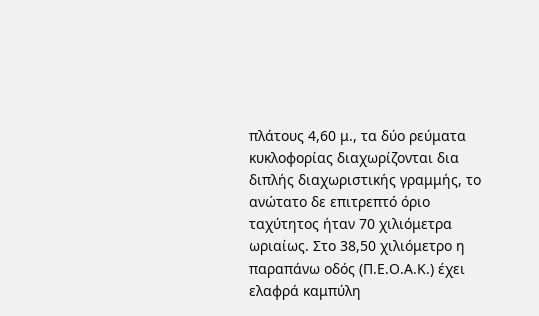πλάτους 4,60 μ., τα δύο ρεύματα κυκλοφορίας διαχωρίζονται δια διπλής διαχωριστικής γραμμής, το ανώτατο δε επιτρεπτό όριο ταχύτητος ήταν 70 χιλιόμετρα ωριαίως. Στο 38,50 χιλιόμετρο η παραπάνω οδός (Π.Ε.Ο.Α.Κ.) έχει ελαφρά καμπύλη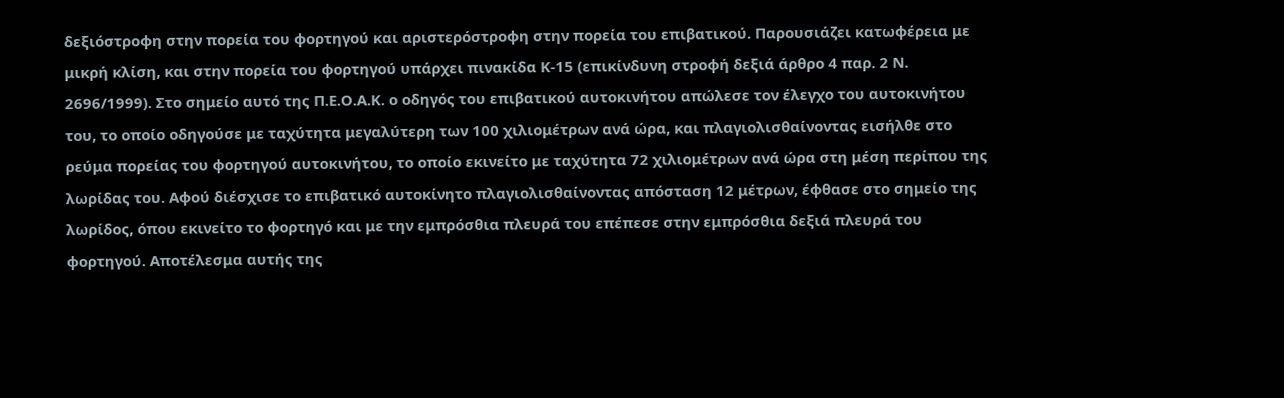δεξιόστροφη στην πορεία του φορτηγού και αριστερόστροφη στην πορεία του επιβατικού. Παρουσιάζει κατωφέρεια με μικρή κλίση, και στην πορεία του φορτηγού υπάρχει πινακίδα Κ-15 (επικίνδυνη στροφή δεξιά άρθρο 4 παρ. 2 Ν. 2696/1999). Στο σημείο αυτό της Π.Ε.Ο.Α.Κ. ο οδηγός του επιβατικού αυτοκινήτου απώλεσε τον έλεγχο του αυτοκινήτου του, το οποίο οδηγούσε με ταχύτητα μεγαλύτερη των 100 χιλιομέτρων ανά ώρα, και πλαγιολισθαίνοντας εισήλθε στο ρεύμα πορείας του φορτηγού αυτοκινήτου, το οποίο εκινείτο με ταχύτητα 72 χιλιομέτρων ανά ώρα στη μέση περίπου της λωρίδας του. Αφού διέσχισε το επιβατικό αυτοκίνητο πλαγιολισθαίνοντας απόσταση 12 μέτρων, έφθασε στο σημείο της λωρίδος, όπου εκινείτο το φορτηγό και με την εμπρόσθια πλευρά του επέπεσε στην εμπρόσθια δεξιά πλευρά του φορτηγού. Αποτέλεσμα αυτής της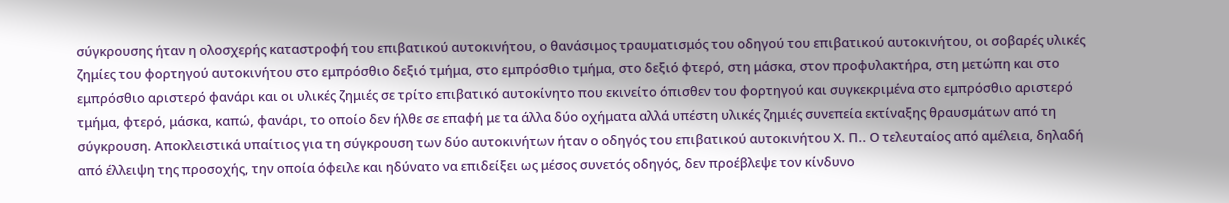σύγκρουσης ήταν η ολοσχερής καταστροφή του επιβατικού αυτοκινήτου, ο θανάσιμος τραυματισμός του οδηγού του επιβατικού αυτοκινήτου, οι σοβαρές υλικές ζημίες του φορτηγού αυτοκινήτου στο εμπρόσθιο δεξιό τμήμα, στο εμπρόσθιο τμήμα, στο δεξιό φτερό, στη μάσκα, στον προφυλακτήρα, στη μετώπη και στο εμπρόσθιο αριστερό φανάρι και οι υλικές ζημιές σε τρίτο επιβατικό αυτοκίνητο που εκινείτο όπισθεν του φορτηγού και συγκεκριμένα στο εμπρόσθιο αριστερό τμήμα, φτερό, μάσκα, καπώ, φανάρι, το οποίο δεν ήλθε σε επαφή με τα άλλα δύο οχήματα αλλά υπέστη υλικές ζημιές συνεπεία εκτίναξης θραυσμάτων από τη σύγκρουση. Αποκλειστικά υπαίτιος για τη σύγκρουση των δύο αυτοκινήτων ήταν ο οδηγός του επιβατικού αυτοκινήτου Χ. Π.. Ο τελευταίος από αμέλεια, δηλαδή από έλλειψη της προσοχής, την οποία όφειλε και ηδύνατο να επιδείξει ως μέσος συνετός οδηγός, δεν προέβλεψε τον κίνδυνο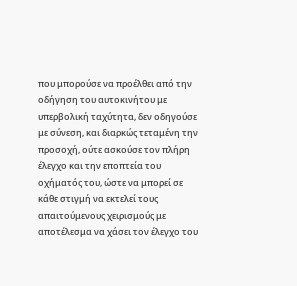που μπορούσε να προέλθει από την οδήγηση του αυτοκινήτου με υπερβολική ταχύτητα, δεν οδηγούσε με σύνεση, και διαρκώς τεταμένη την προσοχή, ούτε ασκούσε τον πλήρη έλεγχο και την εποπτεία του οχήματός του, ώστε να μπορεί σε κάθε στιγμή να εκτελεί τους απαιτούμενους χειρισμούς με αποτέλεσμα να χάσει τον έλεγχο του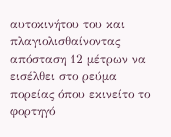αυτοκινήτου του και πλαγιολισθαίνοντας απόσταση 12 μέτρων να εισέλθει στο ρεύμα πορείας όπου εκινείτο το φορτηγό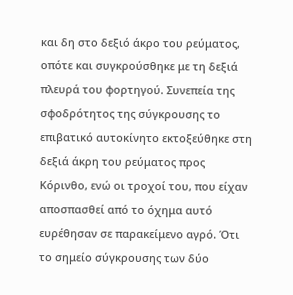και δη στο δεξιό άκρο του ρεύματος, οπότε και συγκρούσθηκε με τη δεξιά πλευρά του φορτηγού. Συνεπεία της σφοδρότητος της σύγκρουσης το επιβατικό αυτοκίνητο εκτοξεύθηκε στη δεξιά άκρη του ρεύματος προς Κόρινθο, ενώ οι τροχοί του, που είχαν αποσπασθεί από το όχημα αυτό ευρέθησαν σε παρακείμενο αγρό. Ότι το σημείο σύγκρουσης των δύο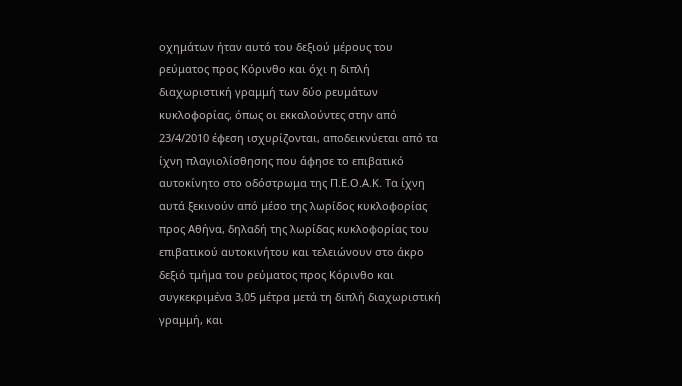οχημάτων ήταν αυτό του δεξιού μέρους του ρεύματος προς Κόρινθο και όχι η διπλή διαχωριστική γραμμή των δύο ρευμάτων κυκλοφορίας, όπως οι εκκαλούντες στην από 23/4/2010 έφεση ισχυρίζονται, αποδεικνύεται από τα ίχνη πλαγιολίσθησης που άφησε το επιβατικό αυτοκίνητο στο οδόστρωμα της Π.Ε.Ο.Α.Κ. Τα ίχνη αυτά ξεκινούν από μέσο της λωρίδος κυκλοφορίας προς Αθήνα, δηλαδή της λωρίδας κυκλοφορίας του επιβατικού αυτοκινήτου και τελειώνουν στο άκρο δεξιό τμήμα του ρεύματος προς Κόρινθο και συγκεκριμένα 3,05 μέτρα μετά τη διπλή διαχωριστική γραμμή, και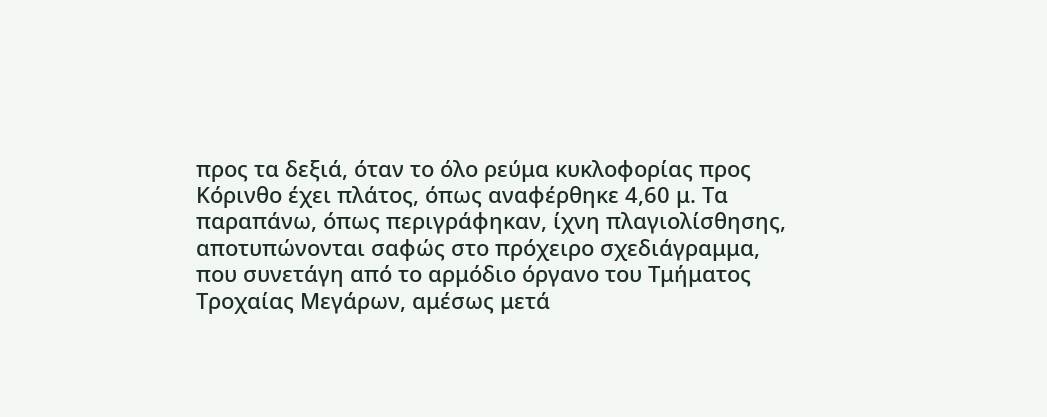προς τα δεξιά, όταν το όλο ρεύμα κυκλοφορίας προς Κόρινθο έχει πλάτος, όπως αναφέρθηκε 4,60 μ. Τα παραπάνω, όπως περιγράφηκαν, ίχνη πλαγιολίσθησης, αποτυπώνονται σαφώς στο πρόχειρο σχεδιάγραμμα, που συνετάγη από το αρμόδιο όργανο του Τμήματος Τροχαίας Μεγάρων, αμέσως μετά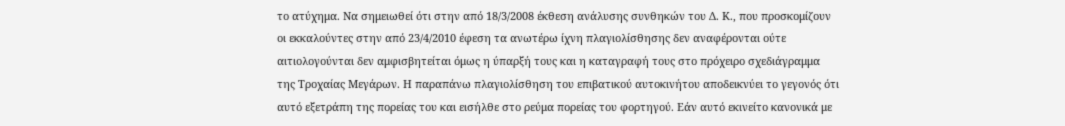το ατύχημα. Να σημειωθεί ότι στην από 18/3/2008 έκθεση ανάλυσης συνθηκών του Δ. Κ., που προσκομίζουν οι εκκαλούντες στην από 23/4/2010 έφεση τα ανωτέρω ίχνη πλαγιολίσθησης δεν αναφέρονται ούτε αιτιολογούνται δεν αμφισβητείται όμως η ύπαρξή τους και η καταγραφή τους στο πρόχειρο σχεδιάγραμμα της Τροχαίας Μεγάρων. Η παραπάνω πλαγιολίσθηση του επιβατικού αυτοκινήτου αποδεικνύει το γεγονός ότι αυτό εξετράπη της πορείας του και εισήλθε στο ρεύμα πορείας του φορτηγού. Εάν αυτό εκινείτο κανονικά με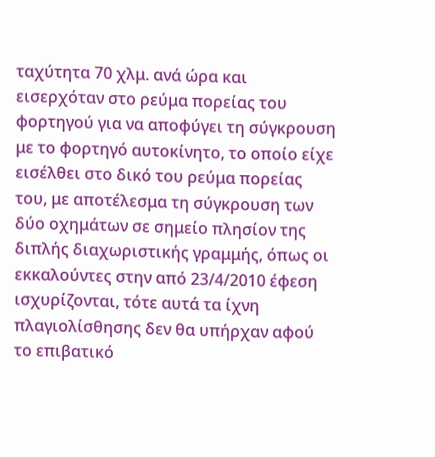ταχύτητα 70 χλμ. ανά ώρα και εισερχόταν στο ρεύμα πορείας του φορτηγού για να αποφύγει τη σύγκρουση με το φορτηγό αυτοκίνητο, το οποίο είχε εισέλθει στο δικό του ρεύμα πορείας του, με αποτέλεσμα τη σύγκρουση των δύο οχημάτων σε σημείο πλησίον της διπλής διαχωριστικής γραμμής, όπως οι εκκαλούντες στην από 23/4/2010 έφεση ισχυρίζονται, τότε αυτά τα ίχνη πλαγιολίσθησης δεν θα υπήρχαν αφού το επιβατικό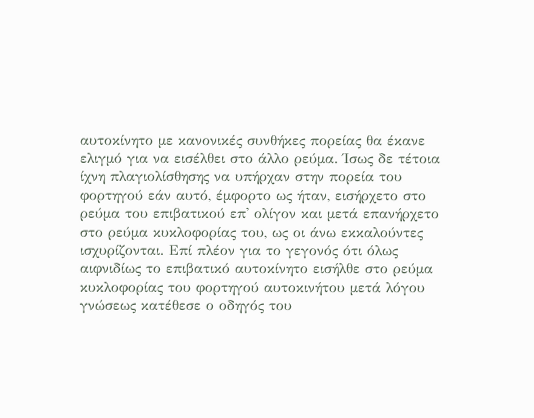αυτοκίνητο με κανονικές συνθήκες πορείας θα έκανε ελιγμό για να εισέλθει στο άλλο ρεύμα. Ίσως δε τέτοια ίχνη πλαγιολίσθησης να υπήρχαν στην πορεία του φορτηγού εάν αυτό, έμφορτο ως ήταν, εισήρχετο στο ρεύμα του επιβατικού επ' ολίγον και μετά επανήρχετο στο ρεύμα κυκλοφορίας του, ως οι άνω εκκαλούντες ισχυρίζονται. Επί πλέον για το γεγονός ότι όλως αιφνιδίως το επιβατικό αυτοκίνητο εισήλθε στο ρεύμα κυκλοφορίας του φορτηγού αυτοκινήτου μετά λόγου γνώσεως κατέθεσε ο οδηγός του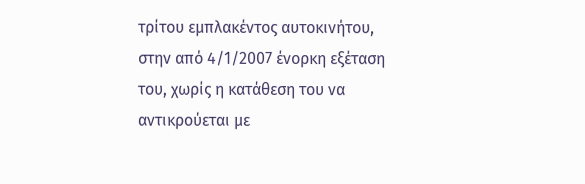τρίτου εμπλακέντος αυτοκινήτου, στην από 4/1/2007 ένορκη εξέταση του, χωρίς η κατάθεση του να αντικρούεται με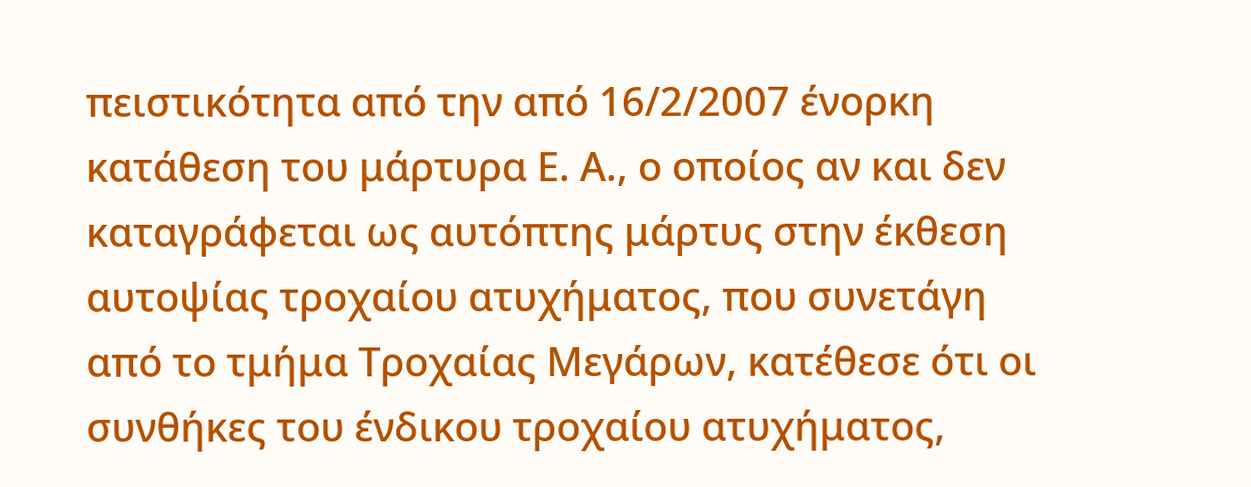πειστικότητα από την από 16/2/2007 ένορκη κατάθεση του μάρτυρα Ε. Α., ο οποίος αν και δεν καταγράφεται ως αυτόπτης μάρτυς στην έκθεση αυτοψίας τροχαίου ατυχήματος, που συνετάγη από το τμήμα Τροχαίας Μεγάρων, κατέθεσε ότι οι συνθήκες του ένδικου τροχαίου ατυχήματος,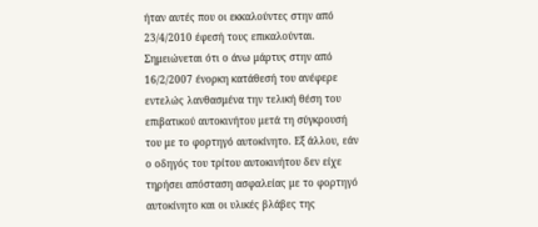ήταν αυτές που οι εκκαλούντες στην από 23/4/2010 έφεσή τους επικαλούνται. Σημειώνεται ότι ο άνω μάρτυς στην από 16/2/2007 ένορκη κατάθεσή του ανέφερε εντελώς λανθασμένα την τελική θέση του επιβατικού αυτοκινήτου μετά τη σύγκρουσή του με το φορτηγό αυτοκίνητο. Εξ άλλου, εάν ο οδηγός του τρίτου αυτοκινήτου δεν είχε τηρήσει απόσταση ασφαλείας με το φορτηγό αυτοκίνητο και οι υλικές βλάβες της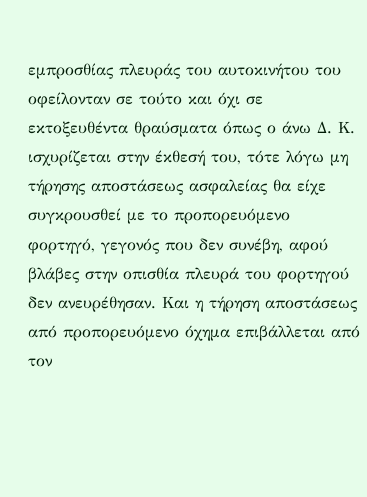εμπροσθίας πλευράς του αυτοκινήτου του οφείλονταν σε τούτο και όχι σε εκτοξευθέντα θραύσματα όπως ο άνω Δ. Κ. ισχυρίζεται στην έκθεσή του, τότε λόγω μη τήρησης αποστάσεως ασφαλείας θα είχε συγκρουσθεί με το προπορευόμενο φορτηγό, γεγονός που δεν συνέβη, αφού βλάβες στην οπισθία πλευρά του φορτηγού δεν ανευρέθησαν. Και η τήρηση αποστάσεως από προπορευόμενο όχημα επιβάλλεται από τον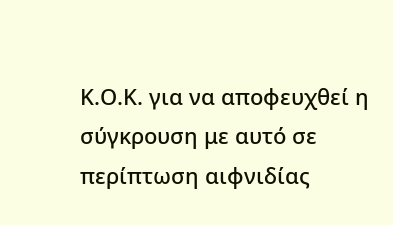Κ.Ο.Κ. για να αποφευχθεί η σύγκρουση με αυτό σε περίπτωση αιφνιδίας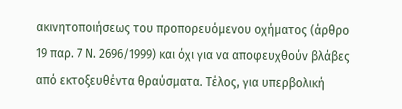ακινητοποιήσεως του προπορευόμενου οχήματος (άρθρο 19 παρ. 7 Ν. 2696/1999) και όχι για να αποφευχθούν βλάβες από εκτοξευθέντα θραύσματα. Τέλος, για υπερβολική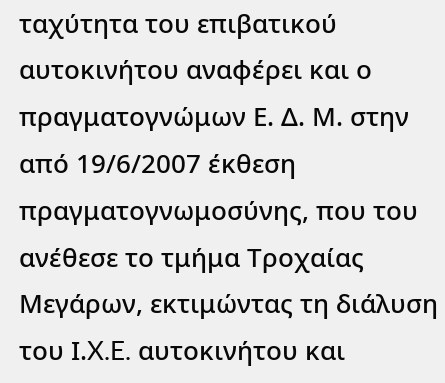ταχύτητα του επιβατικού αυτοκινήτου αναφέρει και ο πραγματογνώμων Ε. Δ. Μ. στην από 19/6/2007 έκθεση πραγματογνωμοσύνης, που του ανέθεσε το τμήμα Τροχαίας Μεγάρων, εκτιμώντας τη διάλυση του Ι.X.E. αυτοκινήτου και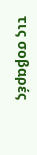τις σοβαρές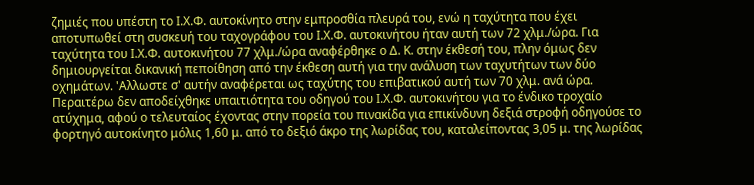ζημιές που υπέστη το Ι.Χ.Φ. αυτοκίνητο στην εμπροσθία πλευρά του, ενώ η ταχύτητα που έχει αποτυπωθεί στη συσκευή του ταχογράφου του Ι.Χ.Φ. αυτοκινήτου ήταν αυτή των 72 χλμ./ώρα. Για ταχύτητα του Ι.Χ.Φ. αυτοκινήτου 77 χλμ./ώρα αναφέρθηκε ο Δ. Κ. στην έκθεσή του, πλην όμως δεν δημιουργείται δικανική πεποίθηση από την έκθεση αυτή για την ανάλυση των ταχυτήτων των δύο οχημάτων. 'Αλλωστε σ' αυτήν αναφέρεται ως ταχύτης του επιβατικού αυτή των 70 χλμ. ανά ώρα. Περαιτέρω δεν αποδείχθηκε υπαιτιότητα του οδηγού του Ι.Χ.Φ. αυτοκινήτου για το ένδικο τροχαίο ατύχημα, αφού ο τελευταίος έχοντας στην πορεία του πινακίδα για επικίνδυνη δεξιά στροφή οδηγούσε το φορτηγό αυτοκίνητο μόλις 1,60 μ. από το δεξιό άκρο της λωρίδας του, καταλείποντας 3,05 μ. της λωρίδας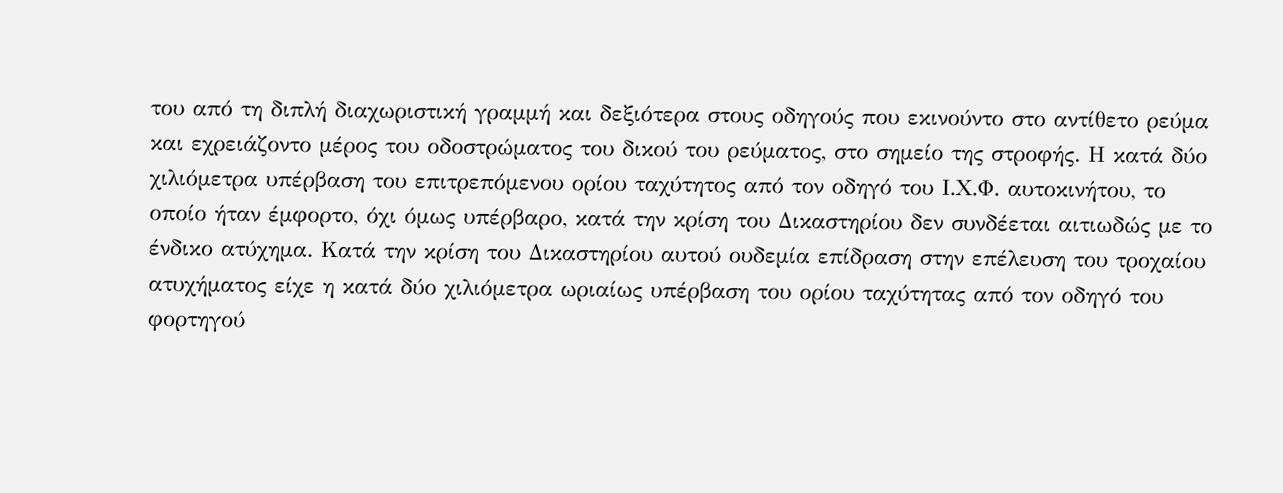του από τη διπλή διαχωριστική γραμμή και δεξιότερα στους οδηγούς που εκινούντο στο αντίθετο ρεύμα και εχρειάζοντο μέρος του οδοστρώματος του δικού του ρεύματος, στο σημείο της στροφής. Η κατά δύο χιλιόμετρα υπέρβαση του επιτρεπόμενου ορίου ταχύτητος από τον οδηγό του Ι.Χ.Φ. αυτοκινήτου, το οποίο ήταν έμφορτο, όχι όμως υπέρβαρο, κατά την κρίση του Δικαστηρίου δεν συνδέεται αιτιωδώς με το ένδικο ατύχημα. Κατά την κρίση του Δικαστηρίου αυτού ουδεμία επίδραση στην επέλευση του τροχαίου ατυχήματος είχε η κατά δύο χιλιόμετρα ωριαίως υπέρβαση του ορίου ταχύτητας από τον οδηγό του φορτηγού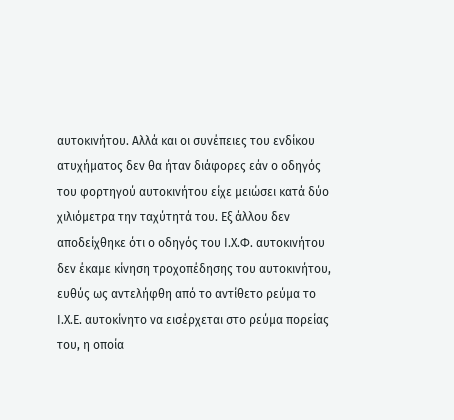αυτοκινήτου. Αλλά και οι συνέπειες του ενδίκου ατυχήματος δεν θα ήταν διάφορες εάν ο οδηγός του φορτηγού αυτοκινήτου είχε μειώσει κατά δύο χιλιόμετρα την ταχύτητά του. Εξ άλλου δεν αποδείχθηκε ότι ο οδηγός του Ι.Χ.Φ. αυτοκινήτου δεν έκαμε κίνηση τροχοπέδησης του αυτοκινήτου, ευθύς ως αντελήφθη από το αντίθετο ρεύμα το Ι.Χ.Ε. αυτοκίνητο να εισέρχεται στο ρεύμα πορείας του, η οποία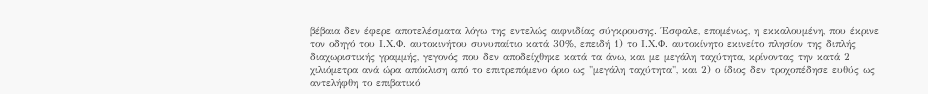βέβαια δεν έφερε αποτελέσματα λόγω της εντελώς αιφνιδίας σύγκρουσης. Έσφαλε, επομένως, η εκκαλουμένη, που έκρινε τον οδηγό του Ι.Χ.Φ. αυτοκινήτου συνυπαίτιο κατά 30%, επειδή 1) το Ι.Χ.Φ. αυτοκίνητο εκινείτο πλησίον της διπλής διαχωριστικής γραμμής, γεγονός που δεν αποδείχθηκε κατά τα άνω, και με μεγάλη ταχύτητα, κρίνοντας την κατά 2 χιλιόμετρα ανά ώρα απόκλιση από το επιτρεπόμενο όριο ως "μεγάλη ταχύτητα", και 2) ο ίδιος δεν τροχοπέδησε ευθύς ως αντελήφθη το επιβατικό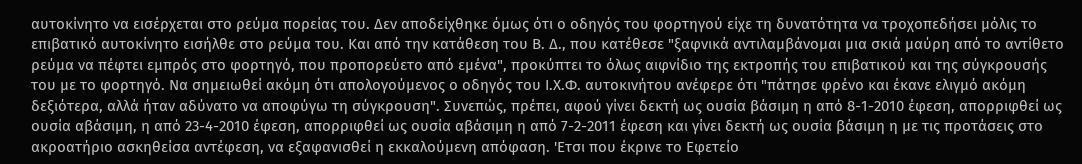αυτοκίνητο να εισέρχεται στο ρεύμα πορείας του. Δεν αποδείχθηκε όμως ότι ο οδηγός του φορτηγού είχε τη δυνατότητα να τροχοπεδήσει μόλις το επιβατικό αυτοκίνητο εισήλθε στο ρεύμα του. Και από την κατάθεση του Β. Δ., που κατέθεσε "ξαφνικά αντιλαμβάνομαι μια σκιά μαύρη από το αντίθετο ρεύμα να πέφτει εμπρός στο φορτηγό, που προπορεύετο από εμένα", προκύπτει το όλως αιφνίδιο της εκτροπής του επιβατικού και της σύγκρουσής του με το φορτηγό. Να σημειωθεί ακόμη ότι απολογούμενος ο οδηγός του Ι.Χ.Φ. αυτοκινήτου ανέφερε ότι "πάτησε φρένο και έκανε ελιγμό ακόμη δεξιότερα, αλλά ήταν αδύνατο να αποφύγω τη σύγκρουση". Συνεπώς, πρέπει, αφού γίνει δεκτή ως ουσία βάσιμη η από 8-1-2010 έφεση, απορριφθεί ως ουσία αβάσιμη, η από 23-4-2010 έφεση, απορριφθεί ως ουσία αβάσιμη η από 7-2-2011 έφεση και γίνει δεκτή ως ουσία βάσιμη η με τις προτάσεις στο ακροατήριο ασκηθείσα αντέφεση, να εξαφανισθεί η εκκαλούμενη απόφαση. 'Ετσι που έκρινε το Εφετείο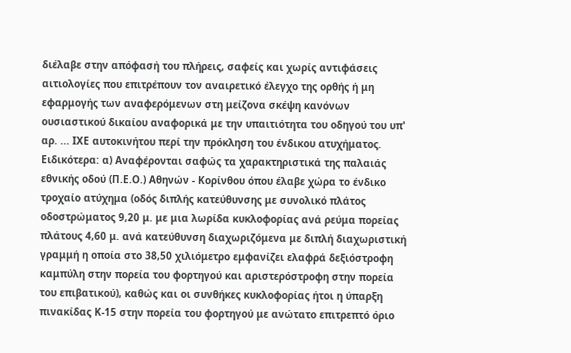διέλαβε στην απόφασή του πλήρεις, σαφείς και χωρίς αντιφάσεις αιτιολογίες που επιτρέπουν τον αναιρετικό έλεγχο της ορθής ή μη εφαρμογής των αναφερόμενων στη μείζονα σκέψη κανόνων ουσιαστικού δικαίου αναφορικά με την υπαιτιότητα του οδηγού του υπ' αρ. ... ΙΧΕ αυτοκινήτου περί την πρόκληση του ένδικου ατυχήματος. Ειδικότερα: α) Αναφέρονται σαφώς τα χαρακτηριστικά της παλαιάς εθνικής οδού (Π.Ε.Ο.) Αθηνών - Κορίνθου όπου έλαβε χώρα το ένδικο τροχαίο ατύχημα (οδός διπλής κατεύθυνσης με συνολικό πλάτος οδοστρώματος 9,20 μ. με μια λωρίδα κυκλοφορίας ανά ρεύμα πορείας πλάτους 4,60 μ. ανά κατεύθυνση διαχωριζόμενα με διπλή διαχωριστική γραμμή η οποία στο 38,50 χιλιόμετρο εμφανίζει ελαφρά δεξιόστροφη καμπύλη στην πορεία του φορτηγού και αριστερόστροφη στην πορεία του επιβατικού), καθώς και οι συνθήκες κυκλοφορίας ήτοι η ύπαρξη πινακίδας Κ-15 στην πορεία του φορτηγού με ανώτατο επιτρεπτό όριο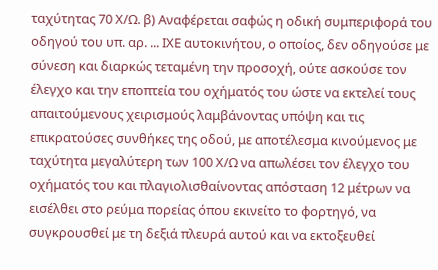ταχύτητας 70 Χ/Ω. β) Αναφέρεται σαφώς η οδική συμπεριφορά του οδηγού του υπ. αρ. ... ΙΧΕ αυτοκινήτου, ο οποίος, δεν οδηγούσε με σύνεση και διαρκώς τεταμένη την προσοχή, ούτε ασκούσε τον έλεγχο και την εποπτεία του οχήματός του ώστε να εκτελεί τους απαιτούμενους χειρισμούς λαμβάνοντας υπόψη και τις επικρατούσες συνθήκες της οδού, με αποτέλεσμα κινούμενος με ταχύτητα μεγαλύτερη των 100 Χ/Ω να απωλέσει τον έλεγχο του οχήματός του και πλαγιολισθαίνοντας απόσταση 12 μέτρων να εισέλθει στο ρεύμα πορείας όπου εκινείτο το φορτηγό, να συγκρουσθεί με τη δεξιά πλευρά αυτού και να εκτοξευθεί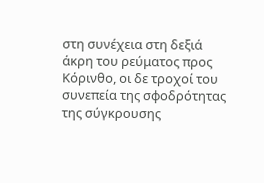στη συνέχεια στη δεξιά άκρη του ρεύματος προς Κόρινθο, οι δε τροχοί του συνεπεία της σφοδρότητας της σύγκρουσης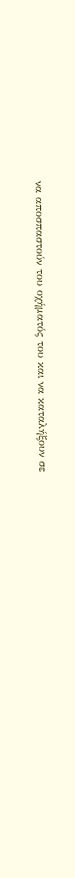να αποσπαστούν του οχήματός του και να καταλήξουν σε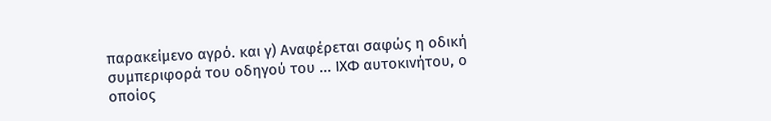παρακείμενο αγρό. και γ) Αναφέρεται σαφώς η οδική συμπεριφορά του οδηγού του ... ΙΧΦ αυτοκινήτου, ο οποίος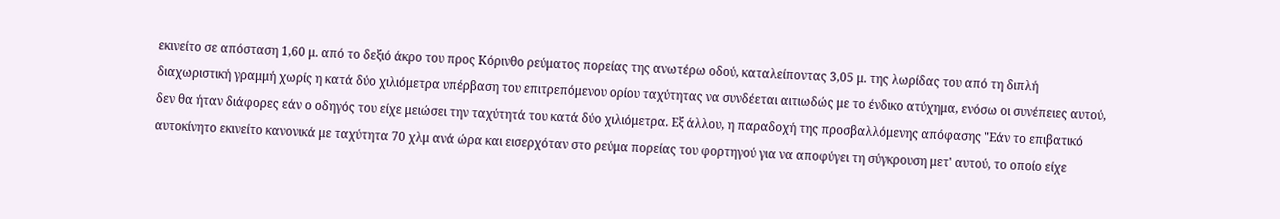εκινείτο σε απόσταση 1,60 μ. από το δεξιό άκρο του προς Κόρινθο ρεύματος πορείας της ανωτέρω οδού, καταλείποντας 3,05 μ. της λωρίδας του από τη διπλή διαχωριστική γραμμή χωρίς η κατά δύο χιλιόμετρα υπέρβαση του επιτρεπόμενου ορίου ταχύτητας να συνδέεται αιτιωδώς με το ένδικο ατύχημα, ενόσω οι συνέπειες αυτού, δεν θα ήταν διάφορες εάν ο οδηγός του είχε μειώσει την ταχύτητά του κατά δύο χιλιόμετρα. Εξ άλλου, η παραδοχή της προσβαλλόμενης απόφασης "Εάν το επιβατικό αυτοκίνητο εκινείτο κανονικά με ταχύτητα 70 χλμ ανά ώρα και εισερχόταν στο ρεύμα πορείας του φορτηγού για να αποφύγει τη σύγκρουση μετ' αυτού, το οποίο είχε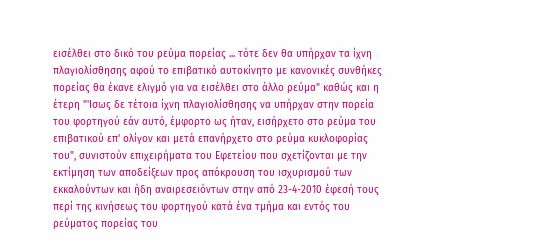εισέλθει στο δικό του ρεύμα πορείας ... τότε δεν θα υπήρχαν τα ίχνη πλαγιολίσθησης αφού το επιβατικό αυτοκίνητο με κανονικές συνθήκες πορείας θα έκανε ελιγμό για να εισέλθει στο άλλο ρεύμα" καθώς και η έτερη "'Ισως δε τέτοια ίχνη πλαγιολίσθησης να υπήρχαν στην πορεία του φορτηγού εάν αυτό, έμφορτο ως ήταν, εισήρχετο στο ρεύμα του επιβατικού επ' ολίγον και μετά επανήρχετο στο ρεύμα κυκλοφορίας του", συνιστούν επιχειρήματα του Εφετείου που σχετίζονται με την εκτίμηση των αποδείξεων προς απόκρουση του ισχυρισμού των εκκαλούντων και ήδη αναιρεσειόντων στην από 23-4-2010 έφεσή τους περί της κινήσεως του φορτηγού κατά ένα τμήμα και εντός του ρεύματος πορείας του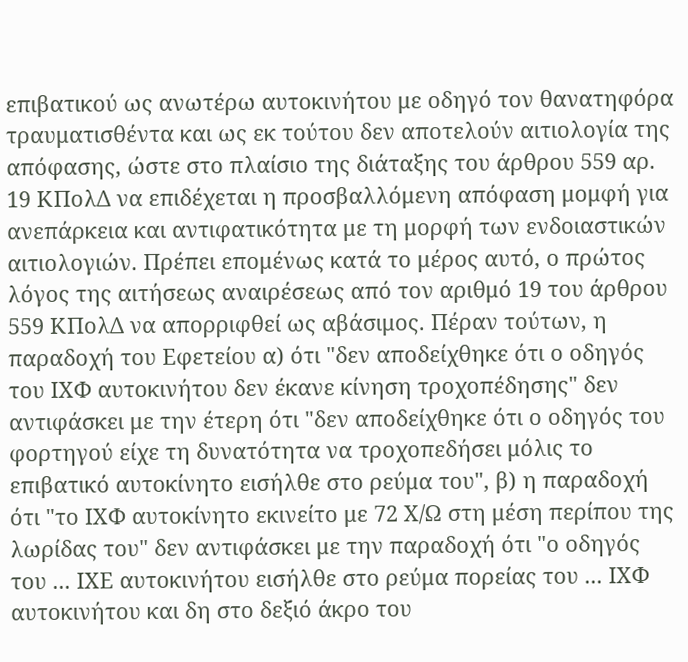επιβατικού ως ανωτέρω αυτοκινήτου με οδηγό τον θανατηφόρα τραυματισθέντα και ως εκ τούτου δεν αποτελούν αιτιολογία της απόφασης, ώστε στο πλαίσιο της διάταξης του άρθρου 559 αρ. 19 ΚΠολΔ να επιδέχεται η προσβαλλόμενη απόφαση μομφή για ανεπάρκεια και αντιφατικότητα με τη μορφή των ενδοιαστικών αιτιολογιών. Πρέπει επομένως κατά το μέρος αυτό, ο πρώτος λόγος της αιτήσεως αναιρέσεως από τον αριθμό 19 του άρθρου 559 ΚΠολΔ να απορριφθεί ως αβάσιμος. Πέραν τούτων, η παραδοχή του Εφετείου α) ότι "δεν αποδείχθηκε ότι ο οδηγός του ΙΧΦ αυτοκινήτου δεν έκανε κίνηση τροχοπέδησης" δεν αντιφάσκει με την έτερη ότι "δεν αποδείχθηκε ότι ο οδηγός του φορτηγού είχε τη δυνατότητα να τροχοπεδήσει μόλις το επιβατικό αυτοκίνητο εισήλθε στο ρεύμα του", β) η παραδοχή ότι "το ΙΧΦ αυτοκίνητο εκινείτο με 72 Χ/Ω στη μέση περίπου της λωρίδας του" δεν αντιφάσκει με την παραδοχή ότι "ο οδηγός του ... ΙΧΕ αυτοκινήτου εισήλθε στο ρεύμα πορείας του ... ΙΧΦ αυτοκινήτου και δη στο δεξιό άκρο του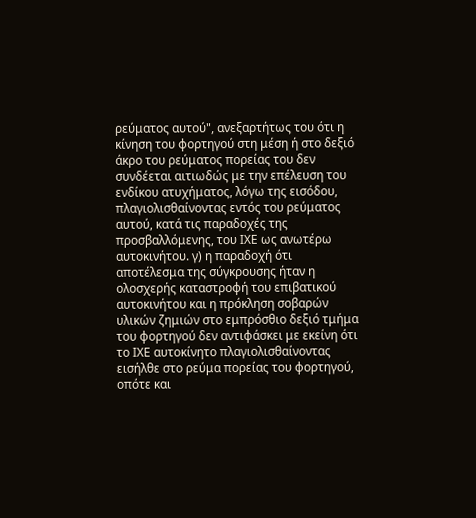ρεύματος αυτού", ανεξαρτήτως του ότι η κίνηση του φορτηγού στη μέση ή στο δεξιό άκρο του ρεύματος πορείας του δεν συνδέεται αιτιωδώς με την επέλευση του ενδίκου ατυχήματος, λόγω της εισόδου, πλαγιολισθαίνοντας εντός του ρεύματος αυτού, κατά τις παραδοχές της προσβαλλόμενης, του ΙΧΕ ως ανωτέρω αυτοκινήτου. γ) η παραδοχή ότι αποτέλεσμα της σύγκρουσης ήταν η ολοσχερής καταστροφή του επιβατικού αυτοκινήτου και η πρόκληση σοβαρών υλικών ζημιών στο εμπρόσθιο δεξιό τμήμα του φορτηγού δεν αντιφάσκει με εκείνη ότι το ΙΧΕ αυτοκίνητο πλαγιολισθαίνοντας εισήλθε στο ρεύμα πορείας του φορτηγού, οπότε και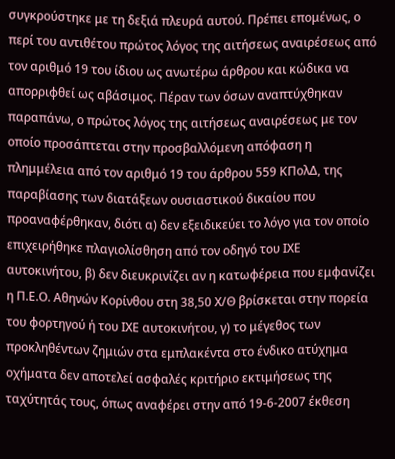συγκρούστηκε με τη δεξιά πλευρά αυτού. Πρέπει επομένως, ο περί του αντιθέτου πρώτος λόγος της αιτήσεως αναιρέσεως από τον αριθμό 19 του ίδιου ως ανωτέρω άρθρου και κώδικα να απορριφθεί ως αβάσιμος. Πέραν των όσων αναπτύχθηκαν παραπάνω, ο πρώτος λόγος της αιτήσεως αναιρέσεως με τον οποίο προσάπτεται στην προσβαλλόμενη απόφαση η πλημμέλεια από τον αριθμό 19 του άρθρου 559 ΚΠολΔ, της παραβίασης των διατάξεων ουσιαστικού δικαίου που προαναφέρθηκαν, διότι α) δεν εξειδικεύει το λόγο για τον οποίο επιχειρήθηκε πλαγιολίσθηση από τον οδηγό του ΙΧΕ αυτοκινήτου, β) δεν διευκρινίζει αν η κατωφέρεια που εμφανίζει η Π.Ε.Ο. Αθηνών Κορίνθου στη 38,50 Χ/Θ βρίσκεται στην πορεία του φορτηγού ή του ΙΧΕ αυτοκινήτου, γ) το μέγεθος των προκληθέντων ζημιών στα εμπλακέντα στο ένδικο ατύχημα οχήματα δεν αποτελεί ασφαλές κριτήριο εκτιμήσεως της ταχύτητάς τους, όπως αναφέρει στην από 19-6-2007 έκθεση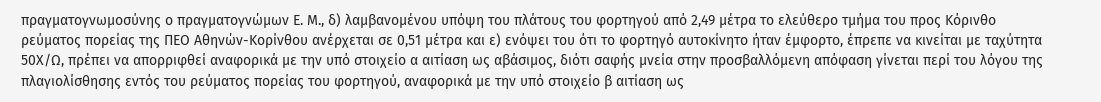πραγματογνωμοσύνης ο πραγματογνώμων Ε. Μ., δ) λαμβανομένου υπόψη του πλάτους του φορτηγού από 2,49 μέτρα το ελεύθερο τμήμα του προς Κόρινθο ρεύματος πορείας της ΠΕΟ Αθηνών-Κορίνθου ανέρχεται σε 0,51 μέτρα και ε) ενόψει του ότι το φορτηγό αυτοκίνητο ήταν έμφορτο, έπρεπε να κινείται με ταχύτητα 50Χ/Ω, πρέπει να απορριφθεί αναφορικά με την υπό στοιχείο α αιτίαση ως αβάσιμος, διότι σαφής μνεία στην προσβαλλόμενη απόφαση γίνεται περί του λόγου της πλαγιολίσθησης εντός του ρεύματος πορείας του φορτηγού, αναφορικά με την υπό στοιχείο β αιτίαση ως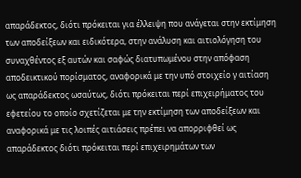απαράδεκτος, διότι πρόκειται για έλλειψη που ανάγεται στην εκτίμηση των αποδείξεων και ειδικότερα, στην ανάλυση και αιτιολόγηση του συναχθέντος εξ αυτών και σαφώς διατυπωμένου στην απόφαση αποδεικτικού πορίσματος, αναφορικά με την υπό στοιχείο γ αιτίαση ως απαράδεκτος ωσαύτως, διότι πρόκειται περί επιχειρήματος του εφετείου το οποίο σχετίζεται με την εκτίμηση των αποδείξεων και αναφορικά με τις λοιπές αιτιάσεις πρέπει να απορριφθεί ως απαράδεκτος διότι πρόκειται περί επιχειρημάτων των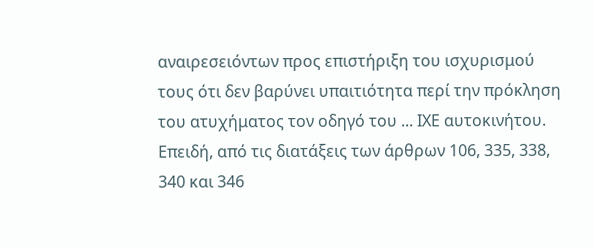αναιρεσειόντων προς επιστήριξη του ισχυρισμού τους ότι δεν βαρύνει υπαιτιότητα περί την πρόκληση του ατυχήματος τον οδηγό του ... ΙΧΕ αυτοκινήτου. Επειδή, από τις διατάξεις των άρθρων 106, 335, 338, 340 και 346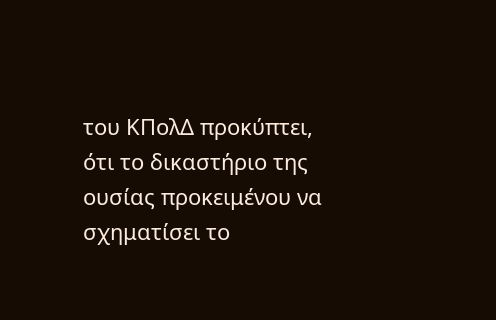του ΚΠολΔ προκύπτει, ότι το δικαστήριο της ουσίας προκειμένου να σχηματίσει το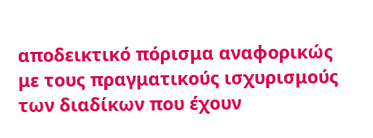αποδεικτικό πόρισμα αναφορικώς με τους πραγματικούς ισχυρισμούς των διαδίκων που έχουν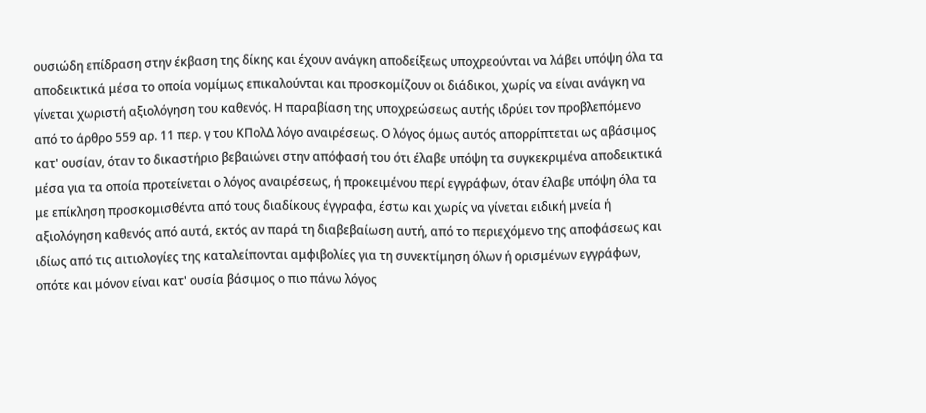ουσιώδη επίδραση στην έκβαση της δίκης και έχουν ανάγκη αποδείξεως υποχρεούνται να λάβει υπόψη όλα τα αποδεικτικά μέσα το οποία νομίμως επικαλούνται και προσκομίζουν οι διάδικοι, χωρίς να είναι ανάγκη να γίνεται χωριστή αξιολόγηση του καθενός. Η παραβίαση της υποχρεώσεως αυτής ιδρύει τον προβλεπόμενο από το άρθρο 559 αρ. 11 περ. γ του ΚΠολΔ λόγο αναιρέσεως. Ο λόγος όμως αυτός απορρίπτεται ως αβάσιμος κατ' ουσίαν, όταν το δικαστήριο βεβαιώνει στην απόφασή του ότι έλαβε υπόψη τα συγκεκριμένα αποδεικτικά μέσα για τα οποία προτείνεται ο λόγος αναιρέσεως, ή προκειμένου περί εγγράφων, όταν έλαβε υπόψη όλα τα με επίκληση προσκομισθέντα από τους διαδίκους έγγραφα, έστω και χωρίς να γίνεται ειδική μνεία ή αξιολόγηση καθενός από αυτά, εκτός αν παρά τη διαβεβαίωση αυτή, από το περιεχόμενο της αποφάσεως και ιδίως από τις αιτιολογίες της καταλείπονται αμφιβολίες για τη συνεκτίμηση όλων ή ορισμένων εγγράφων, οπότε και μόνον είναι κατ' ουσία βάσιμος ο πιο πάνω λόγος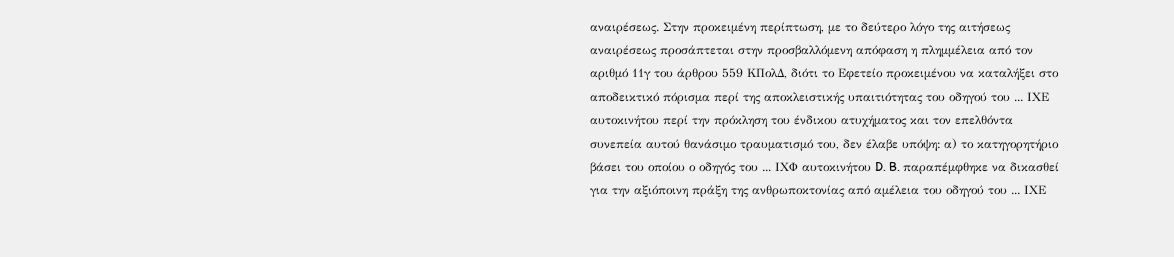αναιρέσεως. Στην προκειμένη περίπτωση, με το δεύτερο λόγο της αιτήσεως αναιρέσεως προσάπτεται στην προσβαλλόμενη απόφαση η πλημμέλεια από τον αριθμό 11γ του άρθρου 559 ΚΠολΔ, διότι το Εφετείο προκειμένου να καταλήξει στο αποδεικτικό πόρισμα περί της αποκλειστικής υπαιτιότητας του οδηγού του ... ΙΧΕ αυτοκινήτου περί την πρόκληση του ένδικου ατυχήματος και τον επελθόντα συνεπεία αυτού θανάσιμο τραυματισμό του, δεν έλαβε υπόψη: α) το κατηγορητήριο βάσει του οποίου ο οδηγός του ... ΙΧΦ αυτοκινήτου D. B. παραπέμφθηκε να δικασθεί για την αξιόποινη πράξη της ανθρωποκτονίας από αμέλεια του οδηγού του ... ΙΧΕ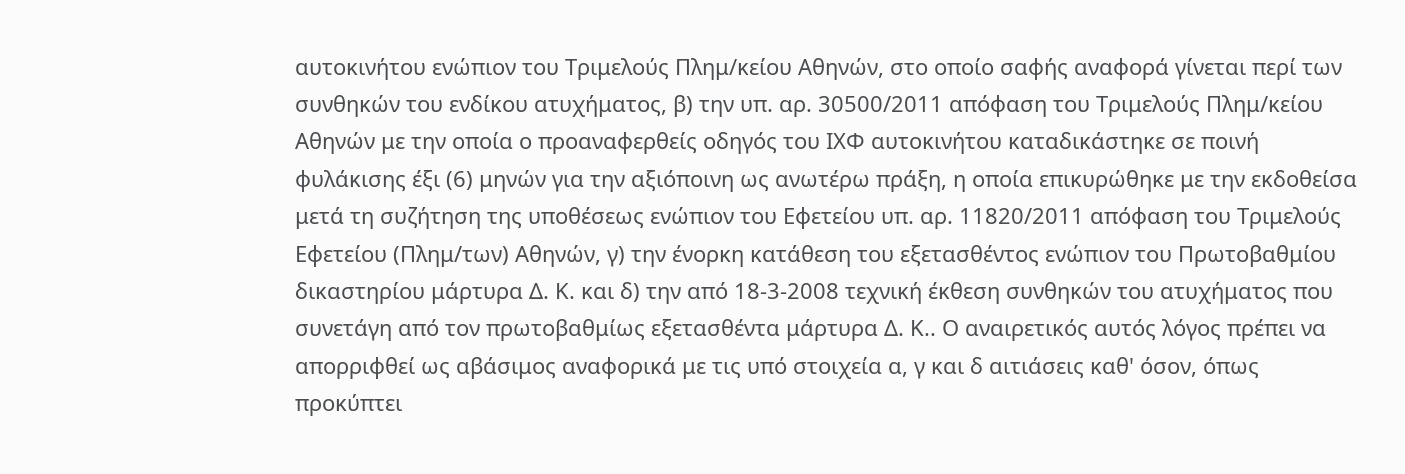αυτοκινήτου ενώπιον του Τριμελούς Πλημ/κείου Αθηνών, στο οποίο σαφής αναφορά γίνεται περί των συνθηκών του ενδίκου ατυχήματος, β) την υπ. αρ. 30500/2011 απόφαση του Τριμελούς Πλημ/κείου Αθηνών με την οποία ο προαναφερθείς οδηγός του ΙΧΦ αυτοκινήτου καταδικάστηκε σε ποινή φυλάκισης έξι (6) μηνών για την αξιόποινη ως ανωτέρω πράξη, η οποία επικυρώθηκε με την εκδοθείσα μετά τη συζήτηση της υποθέσεως ενώπιον του Εφετείου υπ. αρ. 11820/2011 απόφαση του Τριμελούς Εφετείου (Πλημ/των) Αθηνών, γ) την ένορκη κατάθεση του εξετασθέντος ενώπιον του Πρωτοβαθμίου δικαστηρίου μάρτυρα Δ. Κ. και δ) την από 18-3-2008 τεχνική έκθεση συνθηκών του ατυχήματος που συνετάγη από τον πρωτοβαθμίως εξετασθέντα μάρτυρα Δ. Κ.. Ο αναιρετικός αυτός λόγος πρέπει να απορριφθεί ως αβάσιμος αναφορικά με τις υπό στοιχεία α, γ και δ αιτιάσεις καθ' όσον, όπως προκύπτει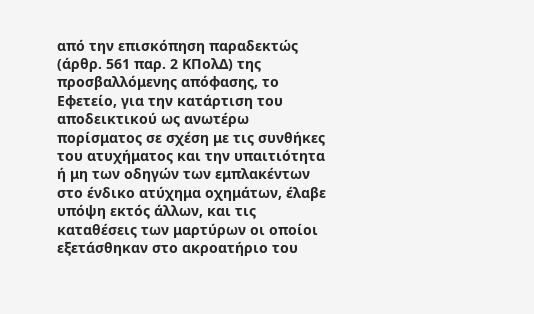από την επισκόπηση παραδεκτώς (άρθρ. 561 παρ. 2 ΚΠολΔ) της προσβαλλόμενης απόφασης, το Εφετείο, για την κατάρτιση του αποδεικτικού ως ανωτέρω πορίσματος σε σχέση με τις συνθήκες του ατυχήματος και την υπαιτιότητα ή μη των οδηγών των εμπλακέντων στο ένδικο ατύχημα οχημάτων, έλαβε υπόψη εκτός άλλων, και τις καταθέσεις των μαρτύρων οι οποίοι εξετάσθηκαν στο ακροατήριο του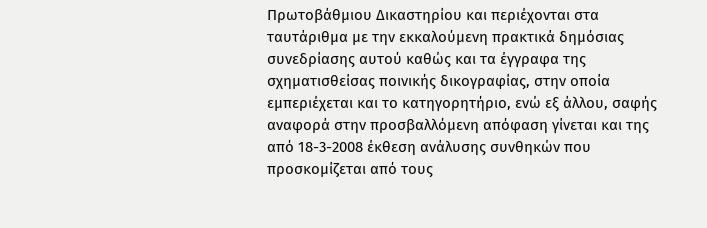Πρωτοβάθμιου Δικαστηρίου και περιέχονται στα ταυτάριθμα με την εκκαλούμενη πρακτικά δημόσιας συνεδρίασης αυτού καθώς και τα έγγραφα της σχηματισθείσας ποινικής δικογραφίας, στην οποία εμπεριέχεται και το κατηγορητήριο, ενώ εξ άλλου, σαφής αναφορά στην προσβαλλόμενη απόφαση γίνεται και της από 18-3-2008 έκθεση ανάλυσης συνθηκών που προσκομίζεται από τους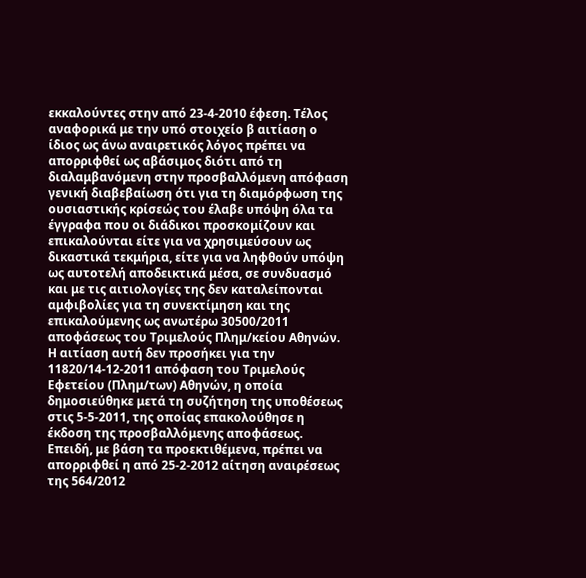εκκαλούντες στην από 23-4-2010 έφεση. Τέλος αναφορικά με την υπό στοιχείο β αιτίαση ο ίδιος ως άνω αναιρετικός λόγος πρέπει να απορριφθεί ως αβάσιμος διότι από τη διαλαμβανόμενη στην προσβαλλόμενη απόφαση γενική διαβεβαίωση ότι για τη διαμόρφωση της ουσιαστικής κρίσεώς του έλαβε υπόψη όλα τα έγγραφα που οι διάδικοι προσκομίζουν και επικαλούνται είτε για να χρησιμεύσουν ως δικαστικά τεκμήρια, είτε για να ληφθούν υπόψη ως αυτοτελή αποδεικτικά μέσα, σε συνδυασμό και με τις αιτιολογίες της δεν καταλείπονται αμφιβολίες για τη συνεκτίμηση και της επικαλούμενης ως ανωτέρω 30500/2011 αποφάσεως του Τριμελούς Πλημ/κείου Αθηνών. Η αιτίαση αυτή δεν προσήκει για την 11820/14-12-2011 απόφαση του Τριμελούς Εφετείου (Πλημ/των) Αθηνών, η οποία δημοσιεύθηκε μετά τη συζήτηση της υποθέσεως στις 5-5-2011, της οποίας επακολούθησε η έκδοση της προσβαλλόμενης αποφάσεως. Επειδή, με βάση τα προεκτιθέμενα, πρέπει να απορριφθεί η από 25-2-2012 αίτηση αναιρέσεως της 564/2012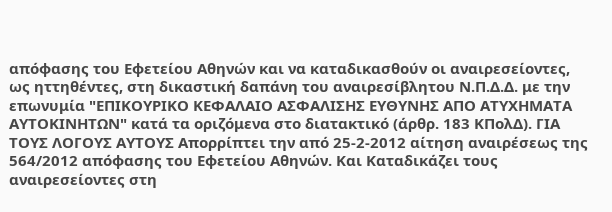απόφασης του Εφετείου Αθηνών και να καταδικασθούν οι αναιρεσείοντες, ως ηττηθέντες, στη δικαστική δαπάνη του αναιρεσίβλητου Ν.Π.Δ.Δ. με την επωνυμία "ΕΠΙΚΟΥΡΙΚΟ ΚΕΦΑΛΑΙΟ ΑΣΦΑΛΙΣΗΣ ΕΥΘΥΝΗΣ ΑΠΟ ΑΤΥΧΗΜΑΤΑ ΑΥΤΟΚΙΝΗΤΩΝ" κατά τα οριζόμενα στο διατακτικό (άρθρ. 183 ΚΠολΔ). ΓΙΑ ΤΟΥΣ ΛΟΓΟΥΣ ΑΥΤΟΥΣ Απορρίπτει την από 25-2-2012 αίτηση αναιρέσεως της 564/2012 απόφασης του Εφετείου Αθηνών. Και Καταδικάζει τους αναιρεσείοντες στη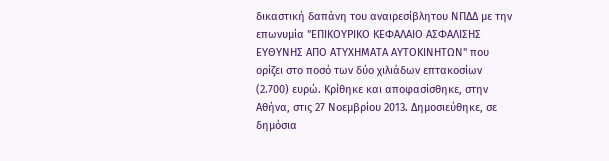δικαστική δαπάνη του αναιρεσίβλητου ΝΠΔΔ με την επωνυμία "ΕΠΙΚΟΥΡΙΚΟ ΚΕΦΑΛΑΙΟ ΑΣΦΑΛΙΣΗΣ ΕΥΘΥΝΗΣ ΑΠΟ ΑΤΥΧΗΜΑΤΑ ΑΥΤΟΚΙΝΗΤΩΝ" που ορίζει στο ποσό των δύο χιλιάδων επτακοσίων (2.700) ευρώ. Κρίθηκε και αποφασίσθηκε, στην Αθήνα, στις 27 Νοεμβρίου 2013. Δημοσιεύθηκε, σε δημόσια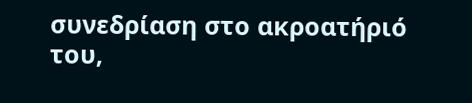συνεδρίαση στο ακροατήριό του,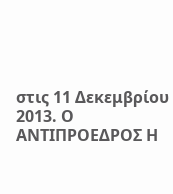στις 11 Δεκεμβρίου 2013. Ο ΑΝΤΙΠΡΟΕΔΡΟΣ Η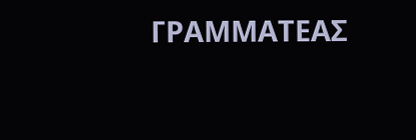ΓΡΑΜΜΑΤΕΑΣ